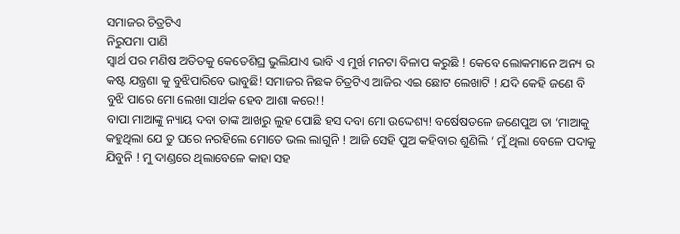ସମାଜର ଚିତ୍ରଟିଏ
ନିରୁପମା ପାଣି
ସ୍ୱାର୍ଥ ପର ମଣିଷ ଅତିତକୁ କେତେଶିଘ୍ର ଭୁଲିଯାଏ ଭାବି ଏ ମୁର୍ଖ ମନଟା ବିଳାପ କରୁଛି ! କେବେ ଲୋକମାନେ ଅନ୍ୟ ର କଷ୍ଟ ଯନ୍ତ୍ରଣା କୁ ବୁଝିପାରିବେ ଭାବୁଛି! ସମାଜର ନିଛକ ଚିତ୍ରଟିଏ ଆଜିର ଏଇ ଛୋଟ ଲେଖାଟି ! ଯଦି କେହି ଜଣେ ବି ବୁଝି ପାରେ ମୋ ଲେଖା ସାର୍ଥକ ହେବ ଆଶା କରେ!!
ବାପା ମାଆଙ୍କୁ ନ୍ୟାୟ ଦବା ତାଙ୍କ ଆଖରୁ ଲୁହ ପୋଛି ହସ ଦବା ମୋ ଉଦ୍ଦେଶ୍ୟ! ବର୍ଷେଷତଳେ ଜଣେପୁଅ ତା ‘ମାଆକୁ କହୁଥିଲା ଯେ ତୁ ଘରେ ନରହିଲେ ମୋତେ ଭଲ ଲାଗୁନି ! ଆଜି ସେହି ପୁଅ କହିବାର ଶୁଣିଲି ‘ ମୁଁ ଥିଲା ବେଳେ ପଦାକୁ ଯିବୁନି ! ମୁ ଦାଣ୍ଡରେ ଥିଲାବେଳେ କାହା ସହ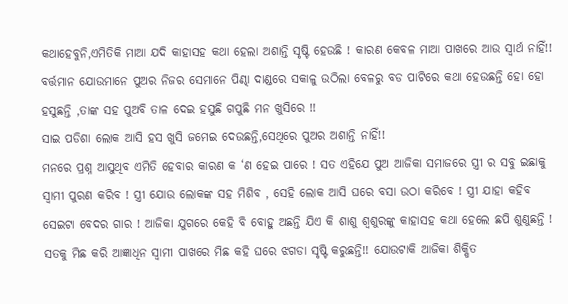କଥାହେବୁନି,ଏମିତିକି ମାଆ ଯଦି କାହାସହ କଥା ହେଲା ଅଶାନ୍ତି ସୃଷ୍ଟି ହେଉଛି ! କାରଣ କେବଳ ମାଆ ପାଖରେ ଆଉ ସ୍ୱାର୍ଥ ନାହିଁ!!
ବର୍ତ୍ତମାନ ଯୋଉମାନେ ପୁଅର ନିଜର ସେମାନେ ପିଣ୍ଢା ଦାଣ୍ଡରେ ସକାଳୁ ଉଠିଲା ବେଳରୁ ବଡ ପାଟିରେ କଥା ହେଉଛନ୍ତି ହୋ ହୋ ହସୁଛନ୍ତି ,ତାଙ୍କ ସହ ପୁଅବି ତାଳ ଦେଇ ହସୁଛି ଗପୁଛି ମନ ଖୁସିରେ !!
ସାଇ ପଡିଶା ଲୋକ ଆସି ହସ ଖୁସି ଜମେଇ ଦେଉଛନ୍ତି,ସେଥିରେ ପୁଅର ଅଶାନ୍ତି ନାହିଁ!!
ମନରେ ପ୍ରଶ୍ନ ଆସୁଥିବ ଏମିତି ହେବାର କାରଣ କ ‘ଣ ହେଇ ପାରେ ! ସତ ଏହିଯେ ପୁଅ ଆଜିକା ସମାଜରେ ସ୍ତ୍ରୀ ର ସବୁ ଇଛାକୁ ସ୍ୱାମୀ ପୁରଣ କରିବ ! ସ୍ତ୍ରୀ ଯୋଉ ଲୋକଙ୍କ ସହ ମିଶିବ , ସେହି ଲୋକ ଆସି ଘରେ ବସା ଉଠା କରିବେ ! ସ୍ତ୍ରୀ ଯାହା କହିବ ସେଇଟା ବେଦର ଗାର ! ଆଜିକା ଯୁଗରେ କେହି ବି ବୋହୁ ଅଛନ୍ତି ଯିଏ କି ଶାଶୁ ଶ୍ୱଶୁରଙ୍କୁ କାହାସହ କଥା ହେଲେ ଛପି ଶୁଣୁଛନ୍ତି ! ସତକୁ ମିଛ କରି ଆଜ୍ଞାଧିନ ସ୍ୱାମୀ ପାଖରେ ମିଛ କହି ଘରେ ଝଗଡା ସୃଷ୍ଟି କରୁଛନ୍ତି!! ଯୋଉଟାକି ଆଜିକା ଶିକ୍ଷିତ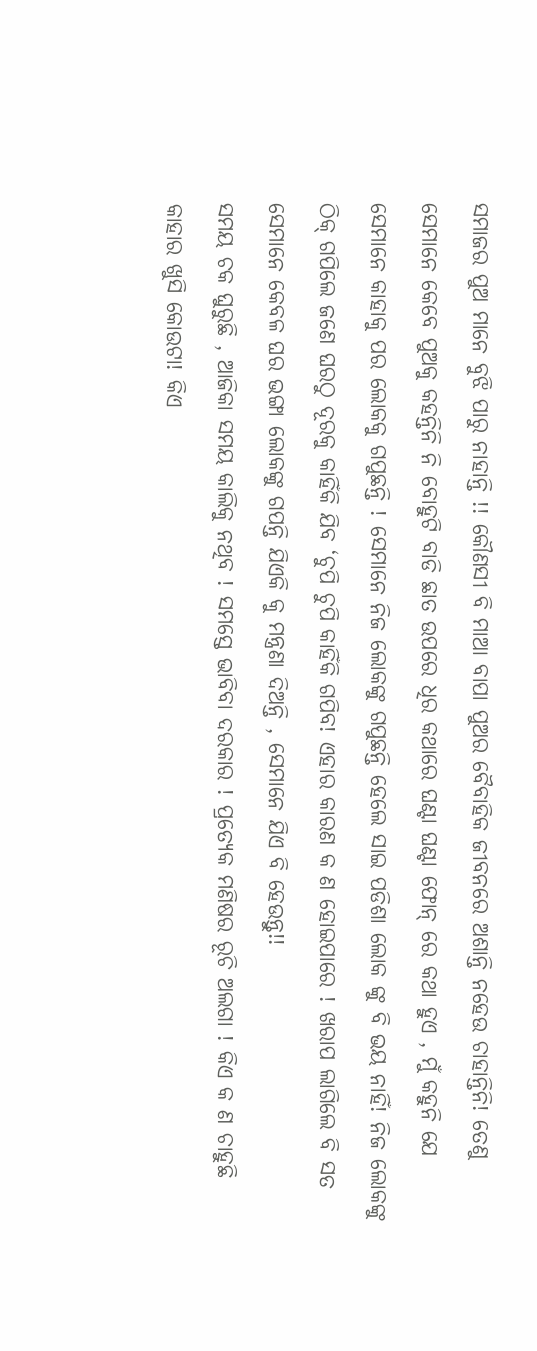ସମାଜର ପୁଅ ମାନେ ବୁଝି ପାରୁ ନାହାନ୍ତି !! କୌଣସୀ ବି ମାଆ ବାପା ପୁଅର ବୈବାହିକ ଜୀବନରେ ଅଶାନ୍ତି ନହେଉ ଚାହାନ୍ତିନି! ତେଣୁ ସେମାନେ କେବେ ପୁଅକୁ କହନ୍ତିନି ନି ବୋହୁଟି ବାଡି ଛାତ ଉପରେ ଧିର କଥାରେ ଘଣ୍ଟା ଘଣ୍ଟା ଫୋନ୍ ରେ କଥା ହୁଏ , ମୁଁ କହୁନି ଯେ ସେମାନେ କାହାକୁ ପର ଲୋକକୁ ଗପୁଛନ୍ତି ! ସେମାନେ ନିଜ ଲୋକଙ୍କୁ ଗପୁଛନ୍ତି ହେଲେ ସାଇ ପଡିଶା ଲୋକ ଙ୍କୁ ବି ଭୟ ନାହିଁ! ନିଜ ଲୋକଙ୍କୁ ଠିକ୍ ଗପିଲେ ଜଣେ ଘରଠୁ ଦୂରକୁ କାହିଁକି ଯିବ ‘ଚୁପି ଚୁପି କାହିଁକି ଗପିବ! ଏହାର କାରଣ କ ଣ ହୋଇପାରେ ! ଖରାପ ଲାଗିଲେ ବି ସତ ସେମାନେ କେବଳ ଘର ଭଙ୍ଗା ଲୋକଙ୍କୁ ଗପନ୍ତି ଯିଏକି କୁ ମନ୍ତ୍ରଣା ଦିଅନ୍ତି , ସେମାନେ ଯିଏ ବି ହେଉନ୍ତୁ!!
ସମୟ ଚକ ଘୁରୁଛି , ଆଜିକା ସମୟ କାଲିକୁ ନଥିବ ! ସମସ୍ତେ ଭାବିବା ଦରକାର ! ପ୍ରତ୍ୟେକ ମଣିଷର ରୂଚି ଅଲଗା ! କିଏ କ ଣ ଚାହୁଛି କାହାର ଖୁସି କୋଉଟା! କିଏ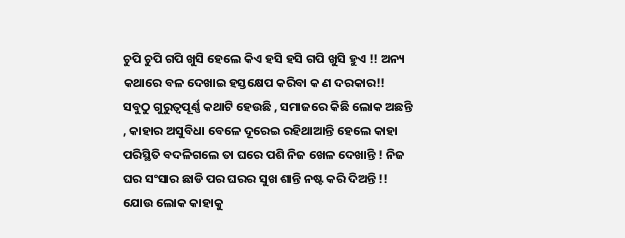ଚୁପି ଚୁପି ଗପି ଖୁସି ହେଲେ କିଏ ହସି ହସି ଗପି ଖୁସି ହୁଏ !! ଅନ୍ୟ କଥାରେ ବଳ ଦେଖାଇ ହସ୍ତକ୍ଷେପ କରିବା କ ଣ ଦରକାର!!
ସବୁଠୁ ଗୁରୁତ୍ବପୂର୍ଣ୍ଣ କଥାଟି ହେଉଛି , ସମାଜରେ କିଛି ଲୋକ ଅଛନ୍ତି , କାହାର ଅସୁବିଧା ବେଳେ ଦୂରେଇ ରହିଥାଆନ୍ତି ହେଲେ କାହା ପରିସ୍ଥିତି ବଦଳିଗଲେ ତା ଘରେ ପଶି ନିଜ ଖେଳ ଦେଖାନ୍ତି ! ନିଜ ଘର ସଂସାର ଛାଡି ପର ଘରର ସୁଖ ଶାନ୍ତି ନଷ୍ଟ କରି ଦିଅନ୍ତି !! ଯୋଉ ଲୋକ କାହାକୁ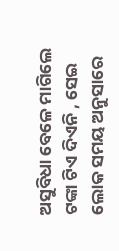ଅସୁବିଧା ବେଳେ ମାଗିଲେ ଟଙ୍କା ଟିଏ ଦିଏନି , ସେଇ ଲୋକ ସମୟ ଅନୁସାରେ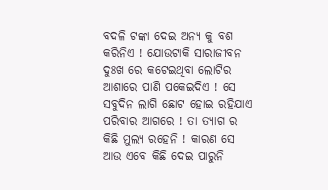ବଦଳି ଟଙ୍କା ଦେଇ ଅନ୍ୟ କୁ ବଶ କରିନିଏ ! ଯୋଉଟାକି ସାରାଜୀବନ ଦୁଃଖ ରେ କଟେଇଥିବା ଲୋଟିର ଆଶାରେ ପାଣି ପକେଇଦିଏ ! ସେ ସବୁଦିନ ଲାଗି ଛୋଟ ହୋଇ ରହିଯାଏ ପରିବାର ଆଗରେ ! ତା ତ୍ୟାଗ ର କିଛି ମୁଲ୍ୟ ରହେନି ! କାରଣ ସେ ଆଉ ଏବେ କିଛି ଦେଇ ପାରୁନି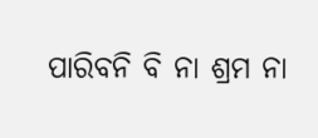ପାରିବନି ବି ନା ଶ୍ରମ ନା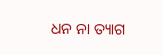ଧନ ନା ତ୍ୟାଗ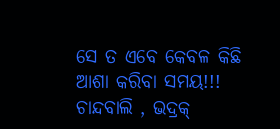ସେ ତ ଏବେ କେବଳ କିଛି ଆଶା କରିବା ସମୟ!!!
ଚାନ୍ଦବାଲି , ଭଦ୍ରକ୍